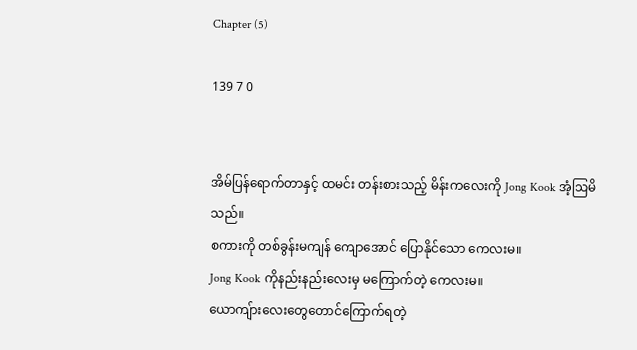Chapter (5)

139 7 0


အိမ်ပြန်ရောက်တာနှင့် ထမင်း တန်းစားသည့် မိန်းကလေးကို Jong Kook အံ့ဩမိသည်။
စကားကို တစ်ခွန်းမကျန် ကျောအောင် ပြောနိုင်သော ကေလးမ။
Jong Kook ကိုနည်းနည်းလေးမှ မကြောက်တဲ့ ကေလးမ။
ယောကျ်ားလေးတွေတောင်ကြောက်ရတဲ့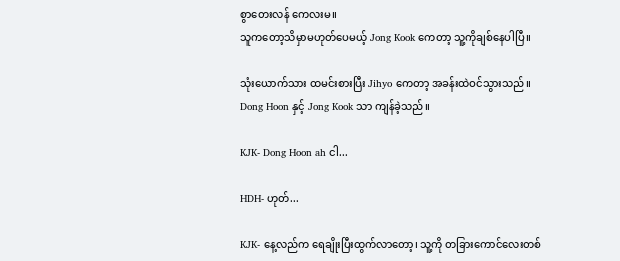စွာတေးလန် ကေလးမ။
သူကတော့သိမှာမဟုတ်ပေမယ့် Jong Kook ကေတာ့ သူ့ကိုချစ်နေပါပြီ။

သုံးယောက်သား ထမင်းစားပြီး Jihyo ကေတာ့ အခန်းထဲဝင်သွားသည်။
Dong Hoon နှင့် Jong Kook သာ ကျန်ခဲ့သည်။

KJK- Dong Hoon ah ငါ...

HDH- ဟုတ်...

KJK- နေ့လည်က ရေချိုးပြီးထွက်လာတော့၊ သူ့ကို တခြားကောင်လေးတစ်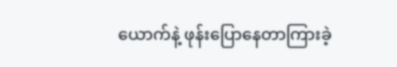ယောက်နဲ့ ဖုန်းပြောနေတာကြားခဲ့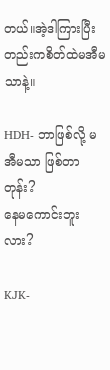တယ်။အဲ့ဒါကြားပြီးတည်းကစိတ်ထဲမအီမသာနဲ့။

HDH- ဘာဖြစ်လို့ မအီမသာ ဖြစ်တာတုန်း?
နေမကောင်းဘူးလား?

KJK-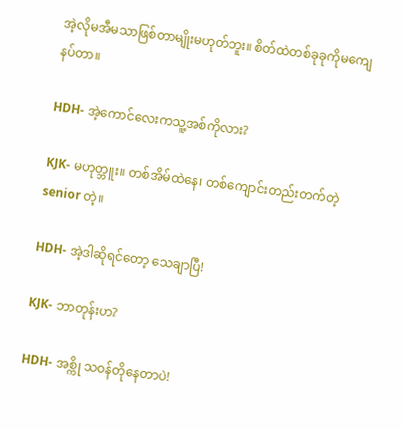အဲ့လိုမအီမသာဖြစ်တာမျိုးမဟုတ်ဘူး။ စိတ်ထဲတစ်ခုခုကိုမကျေနပ်တာ။

HDH- အဲ့ကောင်လေးကသူ့အစ်ကိုလား?

KJK- မဟုတ္ဘူး။ တစ်အိမ်ထဲနေ၊ တစ်ကျောင်းတည်းတက်တဲ့ senior တဲ့။

HDH- အဲ့ဒါဆိုရင်တော့ သေချာပြီ!

KJK- ဘာတုန်းဟ?

HDH- အစ္ကို သဝန်တိုနေတာပဲ!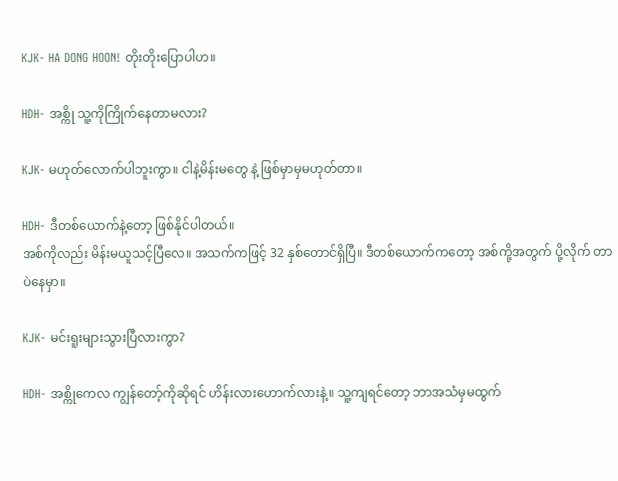KJK- HA DONG HOON! တိုးတိုးပြောပါဟ။

HDH- အစ္ကို သူ့ကိုကြိုက်နေတာမလား?

KJK- မဟုတ်လောက်ပါဘူးကွာ။ ငါနဲ့မိန်းမတွေ နဲ့ ဖြစ်မှာမှမဟုတ်တာ။

HDH- ဒီတစ်ယောက်နဲ့တော့ ဖြစ်နိုင်ပါတယ်။
အစ်ကိုလည်း မိန်းမယူသင့်ပြီလေ။ အသက်ကဖြင့် 32 နှစ်တောင်ရှိပြီ။ ဒီတစ်ယောက်ကတော့ အစ်ကို့အတွက် ပို့လိုက် တာပဲနေမှာ။

KJK- မင်းရူးများသွားပြီလားကွာ?

HDH- အစ္ကိုကေလ ကျွန်တော့်ကိုဆိုရင် ဟိန်းလားဟောက်လားနဲ့။ သူ့ကျရင်တော့ ဘာအသံမှမထွက်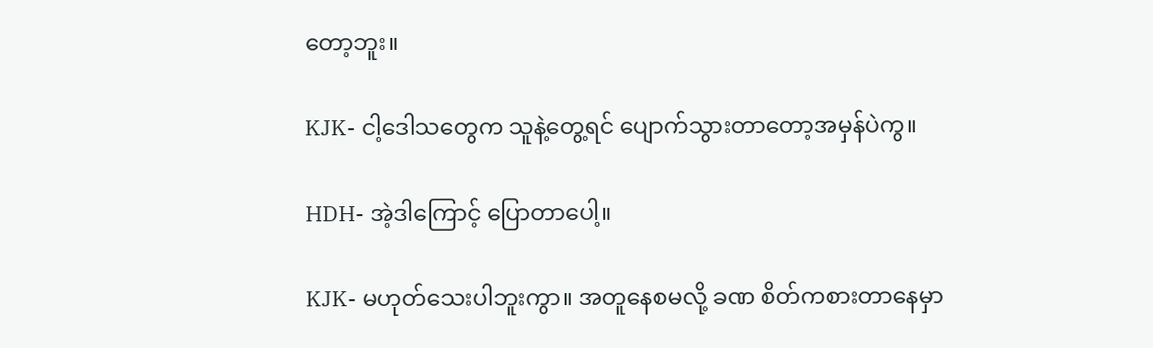တော့ဘူး။

KJK- ငါ့ဒေါသတွေက သူနဲ့တွေ့ရင် ပျောက်သွားတာတော့အမှန်ပဲကွ။

HDH- အဲ့ဒါကြောင့် ပြောတာပေါ့။

KJK- မဟုတ်သေးပါဘူးကွာ။ အတူနေစမလို့ ခဏ စိတ်ကစားတာနေမှာ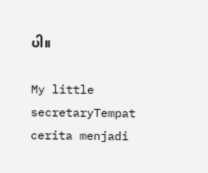ပါ။

My little secretaryTempat cerita menjadi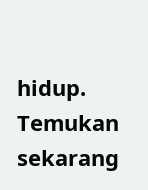hidup. Temukan sekarang